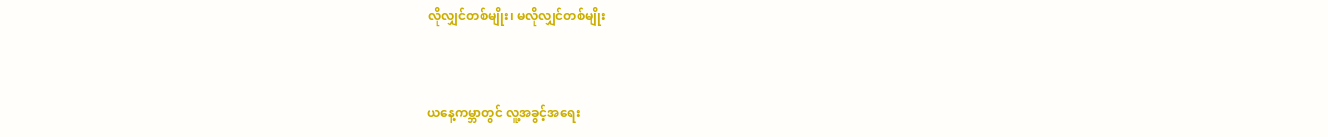လိုလျှင်တစ်မျိုး၊ မလိုလျှင်တစ်မျိုး



ယနေ့ကမ္ဘာတွင် လူ့အခွင့်အရေး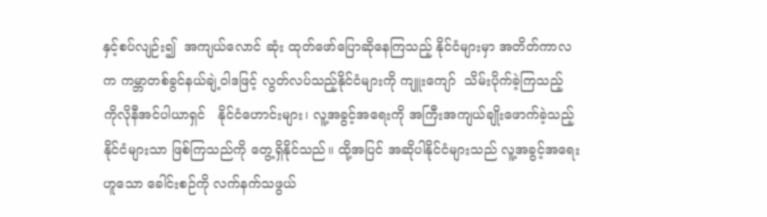နှင့်စပ်လျဉ်း၍  အကျယ်လောင် ဆုံး ထုတ်ဖော်ပြောဆိုနေကြသည့် နိုင်ငံများမှာ အတိတ်ကာလက ကမ္ဘာတစ်ခွင်နယ်ချဲ့ဝါဒဖြင့် လွတ်လပ်သည့်နိုင်ငံများကို ကျူးကျော်  သိမ်းပိုက်ခဲ့ကြသည့်   ကိုလိုနီအင်ပါယာရှင်   နိုင်ငံဟောင်းများ၊ လူ့အခွင့်အရေးကို အကြီးအကျယ်ချိုးဖောက်ခဲ့သည့် နိုင်ငံများသာ ဖြစ်ကြသည်ကို တွေ့ရှိနိုင်သည်။ ထို့အပြင် အဆိုပါနိုင်ငံများသည် လူ့အခွင့်အရေးဟူသော ခေါင်းစဉ်ကို လက်နက်သဖွယ်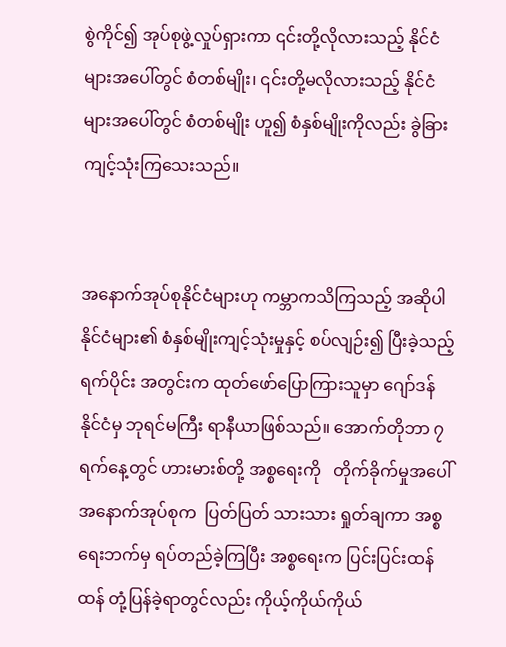စွဲကိုင်၍ အုပ်စုဖွဲ့လှုပ်ရှားကာ ၎င်းတို့လိုလားသည့် နိုင်ငံများအပေါ်တွင် စံတစ်မျိုး၊ ၎င်းတို့မလိုလားသည့် နိုင်ငံများအပေါ်တွင် စံတစ်မျိုး ဟူ၍ စံနှစ်မျိုးကိုလည်း ခွဲခြားကျင့်သုံးကြသေးသည်။


အနောက်အုပ်စုနိုင်ငံများဟု ကမ္ဘာကသိကြသည့် အဆိုပါ နိုင်ငံများ၏ စံနှစ်မျိုးကျင့်သုံးမှုနှင့် စပ်လျဉ်း၍ ပြီးခဲ့သည့် ရက်ပိုင်း အတွင်းက ထုတ်ဖော်ပြောကြားသူမှာ ဂျော်ဒန်နိုင်ငံမှ ဘုရင်မကြီး ရာနီယာဖြစ်သည်။ အောက်တိုဘာ ၇ ရက်နေ့တွင် ဟားမားစ်တို့ အစ္စရေးကို   တိုက်ခိုက်မှုအပေါ်  အနောက်အုပ်စုက  ပြတ်ပြတ် သားသား ရှုတ်ချကာ အစ္စရေးဘက်မှ ရပ်တည်ခဲ့ကြပြီး အစ္စရေးက ပြင်းပြင်းထန်ထန် တုံ့ပြန်ခဲ့ရာတွင်လည်း ကိုယ့်ကိုယ်ကိုယ်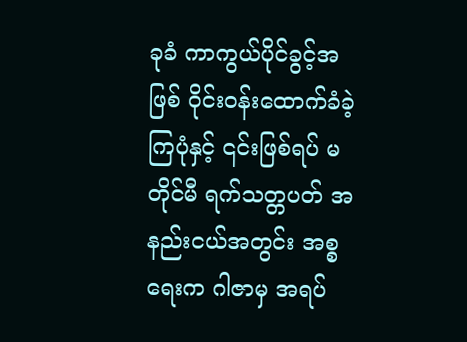ခုခံ ကာကွယ်ပိုင်ခွင့်အဖြစ် ဝိုင်းဝန်းထောက်ခံခဲ့ကြပုံနှင့် ၎င်းဖြစ်ရပ် မတိုင်မီ ရက်သတ္တပတ် အနည်းငယ်အတွင်း အစ္စရေးက ဂါဇာမှ အရပ်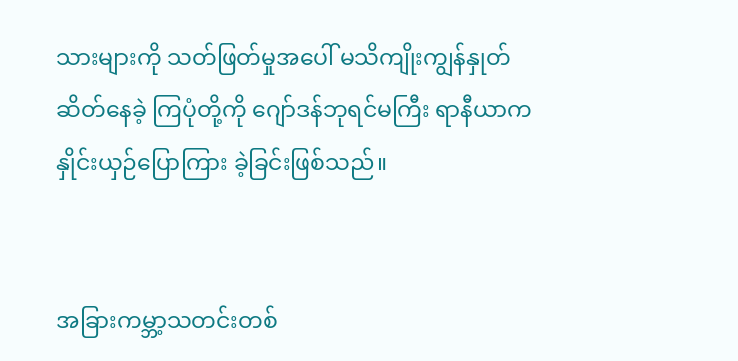သားများကို သတ်ဖြတ်မှုအပေါ် မသိကျိုးကျွန်နှုတ်ဆိတ်နေခဲ့ ကြပုံတို့ကို ဂျော်ဒန်ဘုရင်မကြီး ရာနီယာက နှိုင်းယှဉ်ပြောကြား ခဲ့ခြင်းဖြစ်သည်။


အခြားကမ္ဘာ့သတင်းတစ်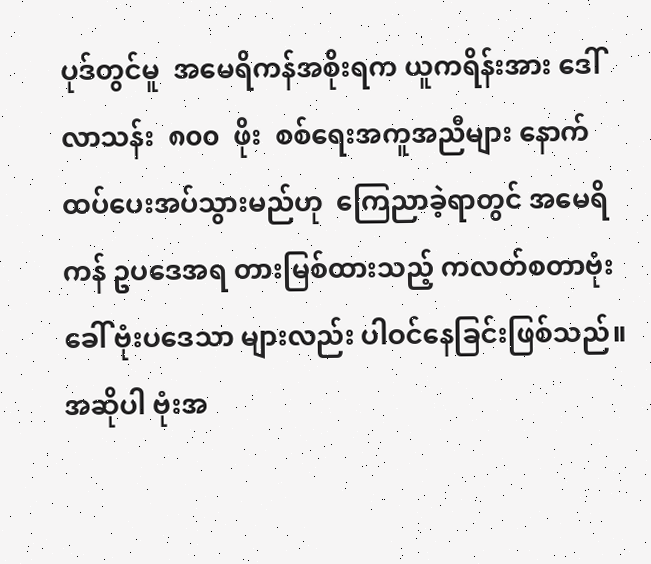ပုဒ်တွင်မူ  အမေရိကန်အစိုးရက ယူကရိန်းအား ဒေါ်လာသန်း  ၈၀၀  ဖိုး  စစ်ရေးအကူအညီများ နောက်ထပ်ပေးအပ်သွားမည်ဟု  ကြေညာခဲ့ရာတွင် အမေရိကန် ဥပဒေအရ တားမြစ်ထားသည့် ကလတ်စတာဗုံးခေါ် ဗုံးပဒေသာ များလည်း ပါဝင်နေခြင်းဖြစ်သည်။ အဆိုပါ ဗုံးအ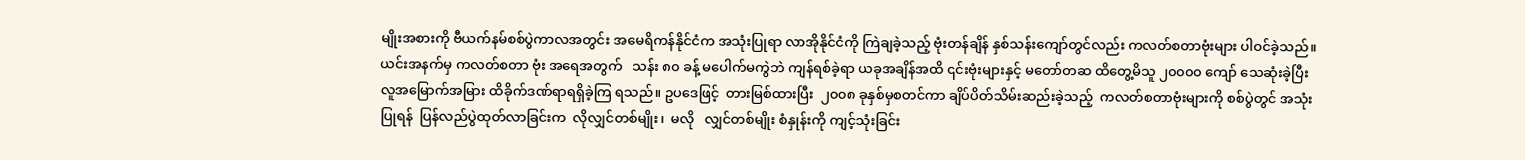မျိုးအစားကို ဗီယက်နမ်စစ်ပွဲကာလအတွင်း အမေရိကန်နိုင်ငံက အသုံးပြုရာ လာအိုနိုင်ငံကို ကြဲချခဲ့သည့် ဗုံးတန်ချိန် နှစ်သန်းကျော်တွင်လည်း ကလတ်စတာဗုံးများ ပါဝင်ခဲ့သည်။ ယင်းအနက်မှ ကလတ်စတာ ဗုံး အရေအတွက်   သန်း ၈၀ ခန့် မပေါက်မကွဲဘဲ ကျန်ရစ်ခဲ့ရာ ယခုအချိန်အထိ ၎င်းဗုံးများနှင့် မတော်တဆ ထိတွေ့မိသူ ၂၀၀၀၀ ကျော် သေဆုံးခဲ့ပြီး  လူအမြောက်အမြား ထိခိုက်ဒဏ်ရာရရှိခဲ့ကြ ရသည်။ ဥပဒေဖြင့်  တားမြစ်ထားပြီး  ၂၀၀၈ ခုနှစ်မှစတင်ကာ ချိပ်ပိတ်သိမ်းဆည်းခဲ့သည့်  ကလတ်စတာဗုံးများကို စစ်ပွဲတွင် အသုံးပြုရန်  ပြန်လည်ပွဲထုတ်လာခြင်းက  လိုလျှင်တစ်မျိုး၊  မလို   လျှင်တစ်မျိုး စံနှုန်းကို ကျင့်သုံးခြင်း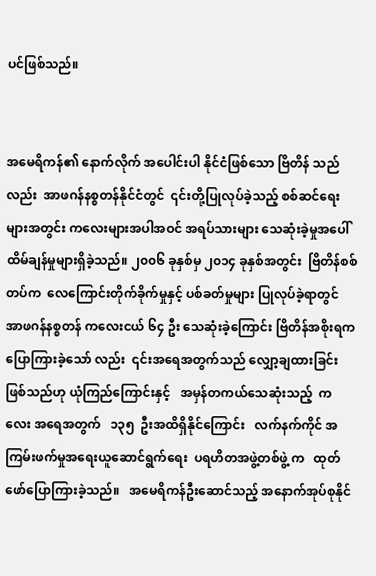ပင်ဖြစ်သည်။


အမေရိကန်၏ နောက်လိုက် အပေါင်းပါ နိုင်ငံဖြစ်သော ဗြိတိန် သည်လည်း  အာဖဂန်နစ္စတန်နိုင်ငံတွင်  ၎င်းတို့ပြုလုပ်ခဲ့သည့် စစ်ဆင်ရေးများအတွင်း ကလေးများအပါအဝင် အရပ်သားများ သေဆုံးခဲ့မှုအပေါ် ထိမ်ချန်မှုများရှိခဲ့သည်။ ၂၀၀၆ ခုနှစ်မှ ၂၀၁၄ ခုနှစ်အတွင်း  ဗြိတိန်စစ်တပ်က  လေကြောင်းတိုက်ခိုက်မှုနှင့် ပစ်ခတ်မှုများ ပြုလုပ်ခဲ့ရာတွင် အာဖဂန်နစ္စတန် ကလေးငယ် ၆၄ ဦး သေဆုံးခဲ့ကြောင်း ဗြိတိန်အစိုးရက  ပြောကြားခဲ့သော် လည်း  ၎င်းအရေအတွက်သည် လျှော့ချထားခြင်းဖြစ်သည်ဟု ယုံကြည်ကြောင်းနှင့်   အမှန်တကယ်သေဆုံးသည့်  ကလေး အရေအတွက်   ၁၃၅  ဦးအထိရှိနိုင်ကြောင်း   လက်နက်ကိုင် အကြမ်းဖက်မှုအရေးယူဆောင်ရွက်ရေး  ပရဟိတအဖွဲ့တစ်ဖွဲ့ က   ထုတ်ဖော်ပြောကြားခဲ့သည်။   အမေရိကန်ဦးဆောင်သည့် အနောက်အုပ်စုနိုင်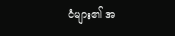ငံများ၏ အ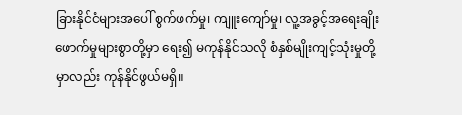ခြားနိုင်ငံများအပေါ် စွက်ဖက်မှု၊ ကျူးကျော်မှု၊ လူ့အခွင့်အရေးချိုးဖောက်မှုများစွာတို့မှာ ရေး၍ မကုန်နိုင်သလို စံနှစ်မျိုးကျင့်သုံးမှုတို့မှာလည်း ကုန်နိုင်ဖွယ်မရှိ။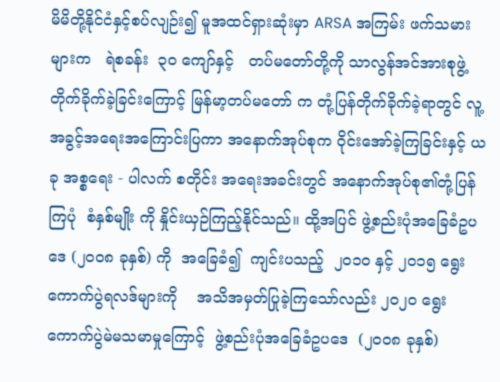မိမိတို့နိုင်ငံနှင့်စပ်လျဉ်း၍ မူအထင်ရှားဆုံးမှာ ARSA အကြမ်း ဖက်သမားများက   ရဲစခန်း  ၃၀ ကျော်နှင့်   တပ်မတော်တို့ကို သာလွန်အင်အားစုဖွဲ့ တိုက်ခိုက်ခဲ့ခြင်းကြောင့် မြန်မာ့တပ်မတော် က တုံ့ပြန်တိုက်ခိုက်ခဲ့ရာတွင် လူ့အခွင့်အရေးအကြောင်းပြကာ အနောက်အုပ်စုက ဝိုင်းအော်ခဲ့ကြခြင်းနှင့် ယခု အစ္စရေး - ပါလက် စတိုင်း အရေးအခင်းတွင် အနောက်အုပ်စု၏တုံ့ပြန်ကြပုံ  စံနှစ်မျိုး ကို နှိုင်းယှဉ်ကြည့်နိုင်သည်။ ထို့အပြင် ဖွဲ့စည်းပုံအခြေခံဥပဒေ (၂၀၀၈ ခုနှစ်) ကို  အခြေခံ၍  ကျင်းပသည့်  ၂၀၁၀ နှင့် ၂၀၁၅ ရွေးကောက်ပွဲရလဒ်များကို    အသိအမှတ်ပြုခဲ့ကြသော်လည်း ၂၀၂၀ ရွေးကောက်ပွဲမဲမသမာမှုကြောင့်  ဖွဲ့စည်းပုံအခြေခံဥပဒေ  (၂၀၀၈ ခုနှစ်)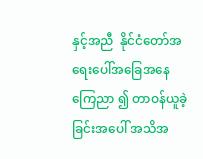နှင့်အညီ  နိုင်ငံတော်အရေးပေါ်အခြေအနေကြေညာ ၍ တာဝန်ယူခဲ့ခြင်းအပေါ် အသိအ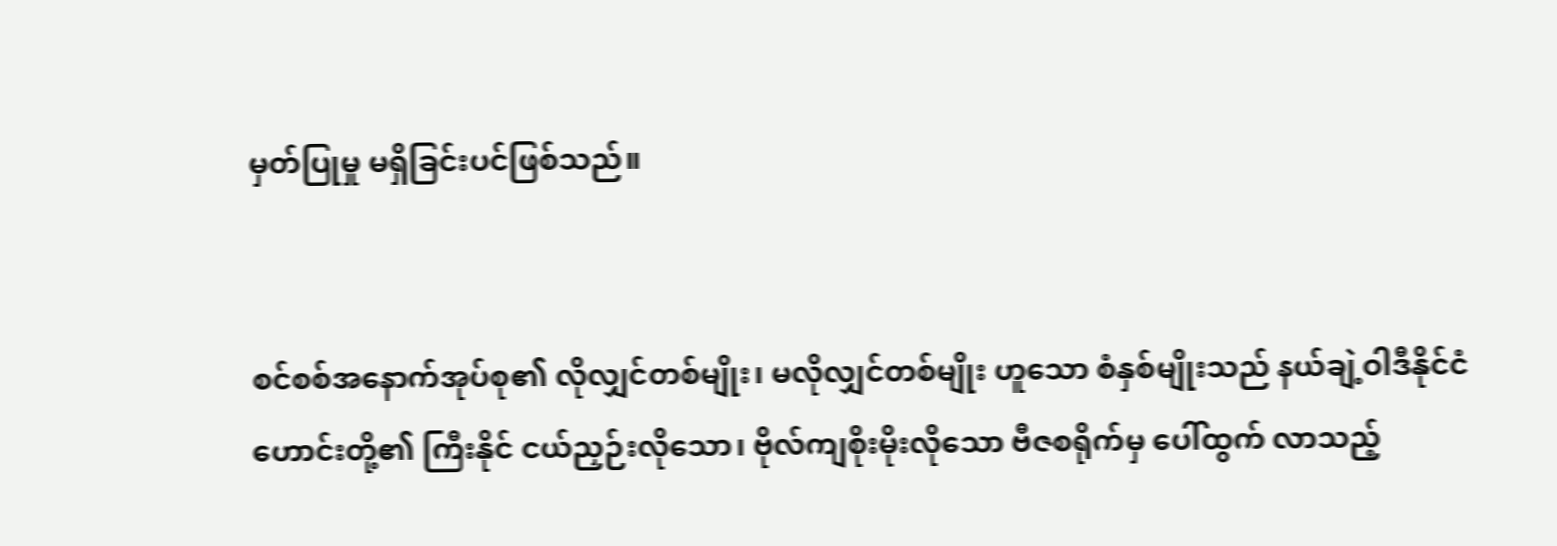မှတ်ပြုမှု မရှိခြင်းပင်ဖြစ်သည်။


စင်စစ်အနောက်အုပ်စု၏ လိုလျှင်တစ်မျိုး၊ မလိုလျှင်တစ်မျိုး ဟူသော စံနှစ်မျိုးသည် နယ်ချဲ့ဝါဒီနိုင်ငံဟောင်းတို့၏ ကြီးနိုင် ငယ်ညှဉ်းလိုသော၊ ဗိုလ်ကျစိုးမိုးလိုသော ဗီဇစရိုက်မှ ပေါ်ထွက် လာသည့်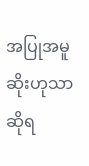အပြုအမူဆိုးဟုသာ ဆိုရ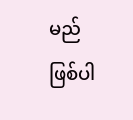မည်ဖြစ်ပါ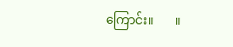ကြောင်း။       ။